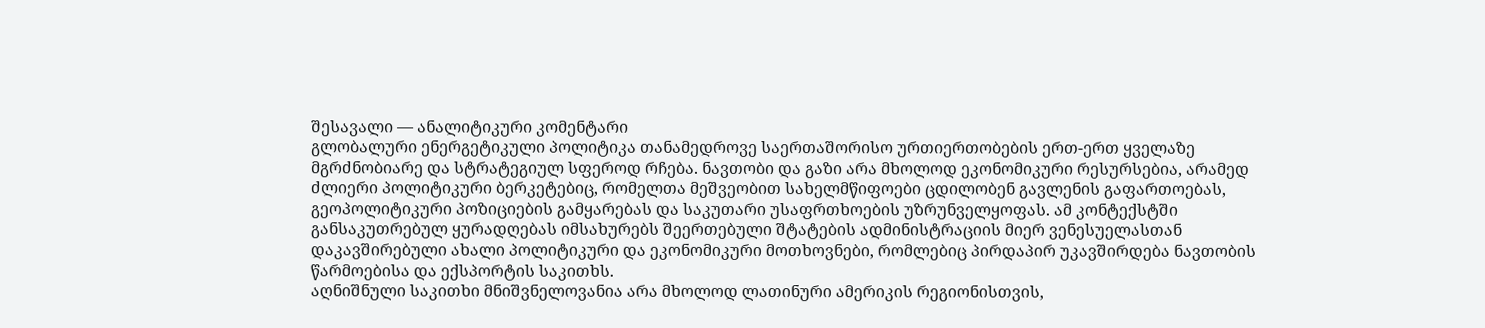შესავალი — ანალიტიკური კომენტარი
გლობალური ენერგეტიკული პოლიტიკა თანამედროვე საერთაშორისო ურთიერთობების ერთ-ერთ ყველაზე მგრძნობიარე და სტრატეგიულ სფეროდ რჩება. ნავთობი და გაზი არა მხოლოდ ეკონომიკური რესურსებია, არამედ ძლიერი პოლიტიკური ბერკეტებიც, რომელთა მეშვეობით სახელმწიფოები ცდილობენ გავლენის გაფართოებას, გეოპოლიტიკური პოზიციების გამყარებას და საკუთარი უსაფრთხოების უზრუნველყოფას. ამ კონტექსტში განსაკუთრებულ ყურადღებას იმსახურებს შეერთებული შტატების ადმინისტრაციის მიერ ვენესუელასთან დაკავშირებული ახალი პოლიტიკური და ეკონომიკური მოთხოვნები, რომლებიც პირდაპირ უკავშირდება ნავთობის წარმოებისა და ექსპორტის საკითხს.
აღნიშნული საკითხი მნიშვნელოვანია არა მხოლოდ ლათინური ამერიკის რეგიონისთვის,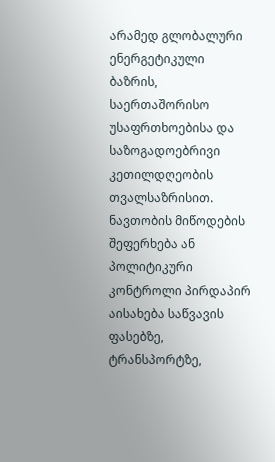არამედ გლობალური ენერგეტიკული ბაზრის, საერთაშორისო უსაფრთხოებისა და საზოგადოებრივი კეთილდღეობის თვალსაზრისით. ნავთობის მიწოდების შეფერხება ან პოლიტიკური კონტროლი პირდაპირ აისახება საწვავის ფასებზე, ტრანსპორტზე,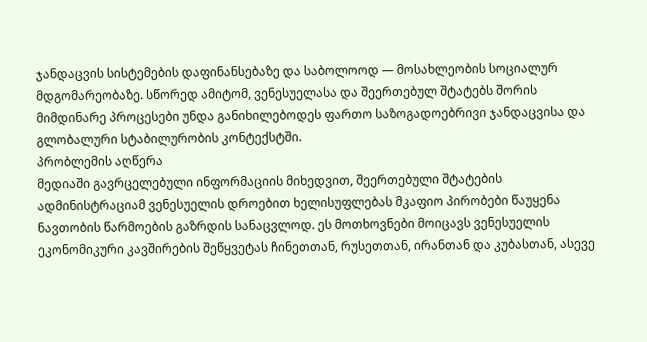ჯანდაცვის სისტემების დაფინანსებაზე და საბოლოოდ — მოსახლეობის სოციალურ მდგომარეობაზე. სწორედ ამიტომ, ვენესუელასა და შეერთებულ შტატებს შორის მიმდინარე პროცესები უნდა განიხილებოდეს ფართო საზოგადოებრივი ჯანდაცვისა და გლობალური სტაბილურობის კონტექსტში.
პრობლემის აღწერა
მედიაში გავრცელებული ინფორმაციის მიხედვით, შეერთებული შტატების ადმინისტრაციამ ვენესუელის დროებით ხელისუფლებას მკაფიო პირობები წაუყენა ნავთობის წარმოების გაზრდის სანაცვლოდ. ეს მოთხოვნები მოიცავს ვენესუელის ეკონომიკური კავშირების შეწყვეტას ჩინეთთან, რუსეთთან, ირანთან და კუბასთან, ასევე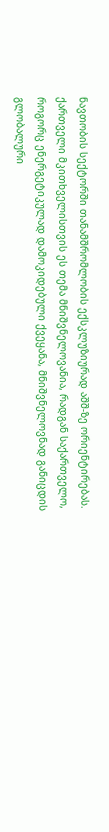ნავთობის სექტორში თანამშრომლობის ექსკლუზიურად აშშ-ზე ორიენტირებას.
ქართველი მკითხველისთვის ეს თემა მნიშვნელოვანია, რადგან საქართველო, როგორც ენერგეტიკულად დამოკიდებული ქვეყანა, მნიშვნელოვნად განიცდის გლობალური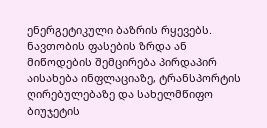ენერგეტიკული ბაზრის რყევებს. ნავთობის ფასების ზრდა ან მიწოდების შემცირება პირდაპირ აისახება ინფლაციაზე, ტრანსპორტის ღირებულებაზე და სახელმწიფო ბიუჯეტის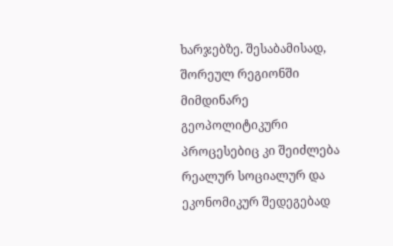ხარჯებზე. შესაბამისად, შორეულ რეგიონში მიმდინარე გეოპოლიტიკური პროცესებიც კი შეიძლება რეალურ სოციალურ და ეკონომიკურ შედეგებად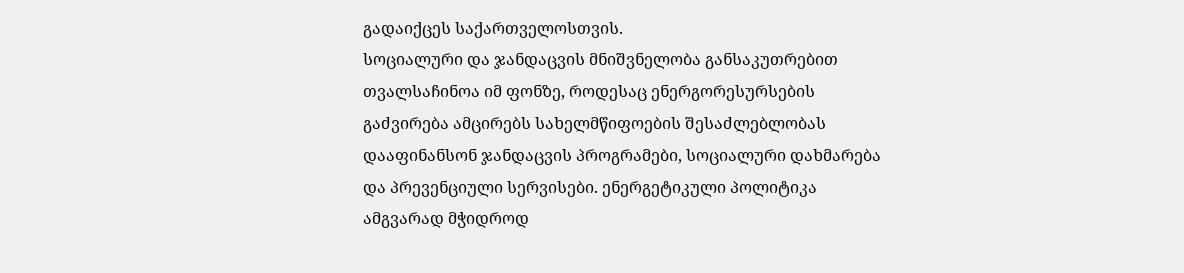გადაიქცეს საქართველოსთვის.
სოციალური და ჯანდაცვის მნიშვნელობა განსაკუთრებით თვალსაჩინოა იმ ფონზე, როდესაც ენერგორესურსების გაძვირება ამცირებს სახელმწიფოების შესაძლებლობას დააფინანსონ ჯანდაცვის პროგრამები, სოციალური დახმარება და პრევენციული სერვისები. ენერგეტიკული პოლიტიკა ამგვარად მჭიდროდ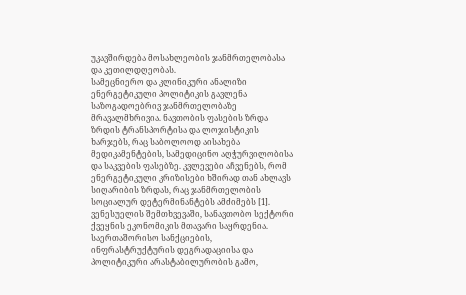უკავშირდება მოსახლეობის ჯანმრთელობასა და კეთილდღეობას.
სამეცნიერო და კლინიკური ანალიზი
ენერგეტიკული პოლიტიკის გავლენა საზოგადოებრივ ჯანმრთელობაზე მრავალმხრივია. ნავთობის ფასების ზრდა ზრდის ტრანსპორტისა და ლოჯისტიკის ხარჯებს, რაც საბოლოოდ აისახება მედიკამენტების, სამედიცინო აღჭურვილობისა და საკვების ფასებზე. კვლევები აჩვენებს, რომ ენერგეტიკული კრიზისები ხშირად თან ახლავს სიღარიბის ზრდას, რაც ჯანმრთელობის სოციალურ დეტერმინანტებს ამძიმებს [1].
ვენესუელის შემთხვევაში, სანავთობო სექტორი ქვეყნის ეკონომიკის მთავარი საყრდენია. საერთაშორისო სანქციების, ინფრასტრუქტურის დეგრადაციისა და პოლიტიკური არასტაბილურობის გამო,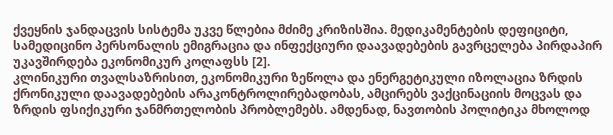ქვეყნის ჯანდაცვის სისტემა უკვე წლებია მძიმე კრიზისშია. მედიკამენტების დეფიციტი, სამედიცინო პერსონალის ემიგრაცია და ინფექციური დაავადებების გავრცელება პირდაპირ უკავშირდება ეკონომიკურ კოლაფსს [2].
კლინიკური თვალსაზრისით, ეკონომიკური ზეწოლა და ენერგეტიკული იზოლაცია ზრდის ქრონიკული დაავადებების არაკონტროლირებადობას, ამცირებს ვაქცინაციის მოცვას და ზრდის ფსიქიკური ჯანმრთელობის პრობლემებს. ამდენად, ნავთობის პოლიტიკა მხოლოდ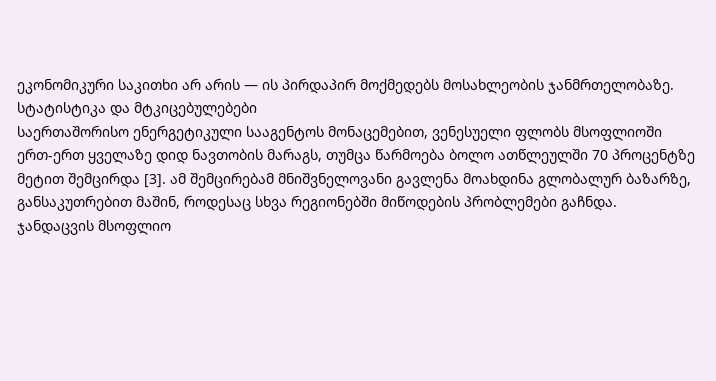ეკონომიკური საკითხი არ არის — ის პირდაპირ მოქმედებს მოსახლეობის ჯანმრთელობაზე.
სტატისტიკა და მტკიცებულებები
საერთაშორისო ენერგეტიკული სააგენტოს მონაცემებით, ვენესუელი ფლობს მსოფლიოში ერთ-ერთ ყველაზე დიდ ნავთობის მარაგს, თუმცა წარმოება ბოლო ათწლეულში 70 პროცენტზე მეტით შემცირდა [3]. ამ შემცირებამ მნიშვნელოვანი გავლენა მოახდინა გლობალურ ბაზარზე, განსაკუთრებით მაშინ, როდესაც სხვა რეგიონებში მიწოდების პრობლემები გაჩნდა.
ჯანდაცვის მსოფლიო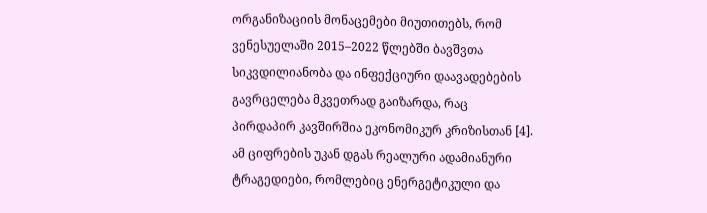ორგანიზაციის მონაცემები მიუთითებს, რომ ვენესუელაში 2015–2022 წლებში ბავშვთა სიკვდილიანობა და ინფექციური დაავადებების გავრცელება მკვეთრად გაიზარდა, რაც პირდაპირ კავშირშია ეკონომიკურ კრიზისთან [4]. ამ ციფრების უკან დგას რეალური ადამიანური ტრაგედიები, რომლებიც ენერგეტიკული და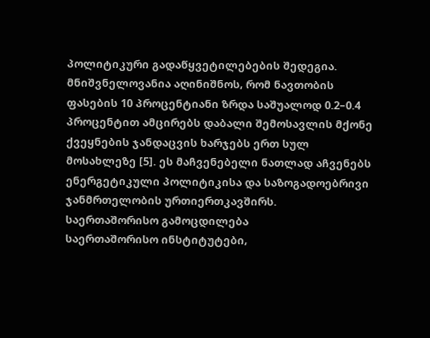პოლიტიკური გადაწყვეტილებების შედეგია.
მნიშვნელოვანია აღინიშნოს, რომ ნავთობის ფასების 10 პროცენტიანი ზრდა საშუალოდ 0.2–0.4 პროცენტით ამცირებს დაბალი შემოსავლის მქონე ქვეყნების ჯანდაცვის ხარჯებს ერთ სულ მოსახლეზე [5]. ეს მაჩვენებელი ნათლად აჩვენებს ენერგეტიკული პოლიტიკისა და საზოგადოებრივი ჯანმრთელობის ურთიერთკავშირს.
საერთაშორისო გამოცდილება
საერთაშორისო ინსტიტუტები,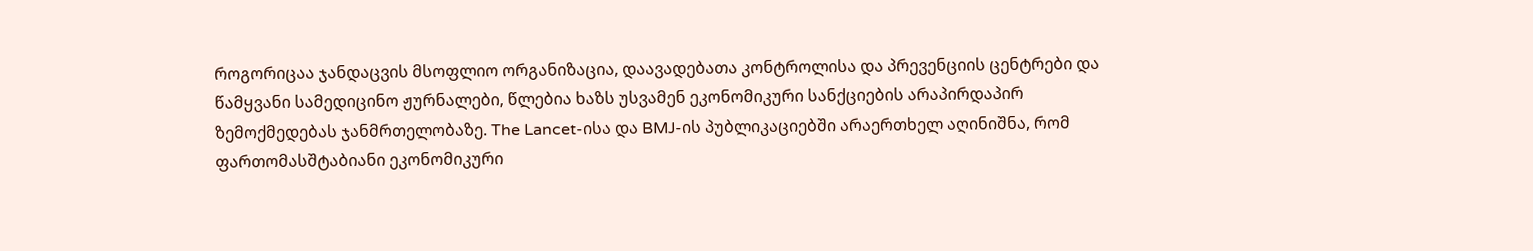როგორიცაა ჯანდაცვის მსოფლიო ორგანიზაცია, დაავადებათა კონტროლისა და პრევენციის ცენტრები და წამყვანი სამედიცინო ჟურნალები, წლებია ხაზს უსვამენ ეკონომიკური სანქციების არაპირდაპირ ზემოქმედებას ჯანმრთელობაზე. The Lancet-ისა და BMJ-ის პუბლიკაციებში არაერთხელ აღინიშნა, რომ ფართომასშტაბიანი ეკონომიკური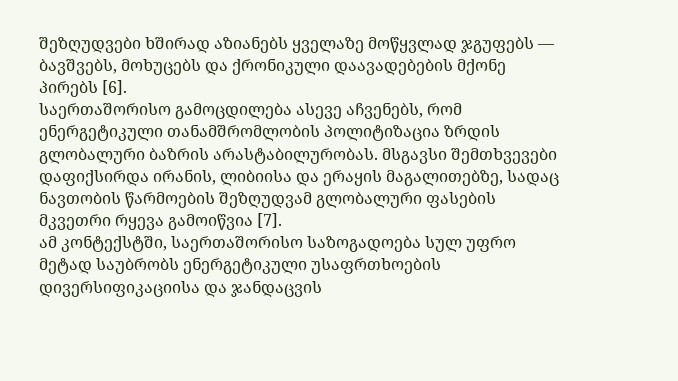შეზღუდვები ხშირად აზიანებს ყველაზე მოწყვლად ჯგუფებს — ბავშვებს, მოხუცებს და ქრონიკული დაავადებების მქონე პირებს [6].
საერთაშორისო გამოცდილება ასევე აჩვენებს, რომ ენერგეტიკული თანამშრომლობის პოლიტიზაცია ზრდის გლობალური ბაზრის არასტაბილურობას. მსგავსი შემთხვევები დაფიქსირდა ირანის, ლიბიისა და ერაყის მაგალითებზე, სადაც ნავთობის წარმოების შეზღუდვამ გლობალური ფასების მკვეთრი რყევა გამოიწვია [7].
ამ კონტექსტში, საერთაშორისო საზოგადოება სულ უფრო მეტად საუბრობს ენერგეტიკული უსაფრთხოების დივერსიფიკაციისა და ჯანდაცვის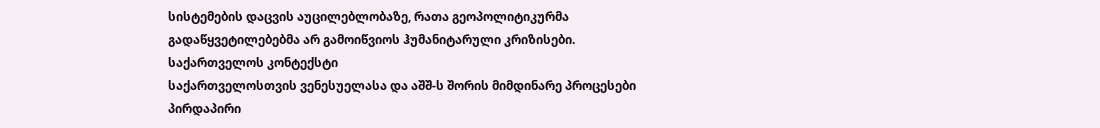სისტემების დაცვის აუცილებლობაზე, რათა გეოპოლიტიკურმა გადაწყვეტილებებმა არ გამოიწვიოს ჰუმანიტარული კრიზისები.
საქართველოს კონტექსტი
საქართველოსთვის ვენესუელასა და აშშ-ს შორის მიმდინარე პროცესები პირდაპირი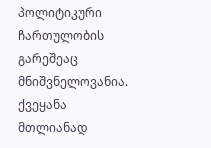პოლიტიკური ჩართულობის გარეშეაც მნიშვნელოვანია. ქვეყანა მთლიანად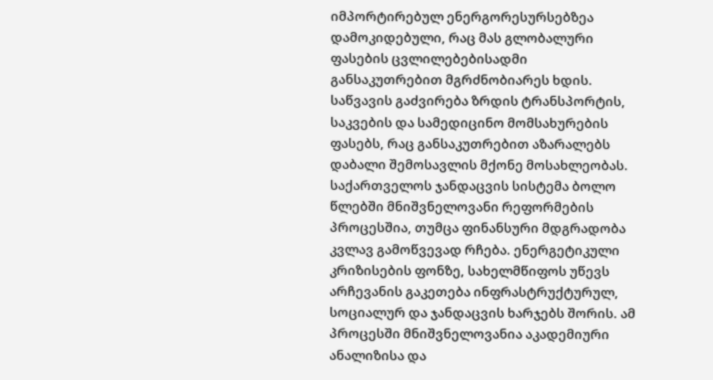იმპორტირებულ ენერგორესურსებზეა დამოკიდებული, რაც მას გლობალური ფასების ცვლილებებისადმი განსაკუთრებით მგრძნობიარეს ხდის. საწვავის გაძვირება ზრდის ტრანსპორტის, საკვების და სამედიცინო მომსახურების ფასებს, რაც განსაკუთრებით აზარალებს დაბალი შემოსავლის მქონე მოსახლეობას.
საქართველოს ჯანდაცვის სისტემა ბოლო წლებში მნიშვნელოვანი რეფორმების პროცესშია, თუმცა ფინანსური მდგრადობა კვლავ გამოწვევად რჩება. ენერგეტიკული კრიზისების ფონზე, სახელმწიფოს უწევს არჩევანის გაკეთება ინფრასტრუქტურულ, სოციალურ და ჯანდაცვის ხარჯებს შორის. ამ პროცესში მნიშვნელოვანია აკადემიური ანალიზისა და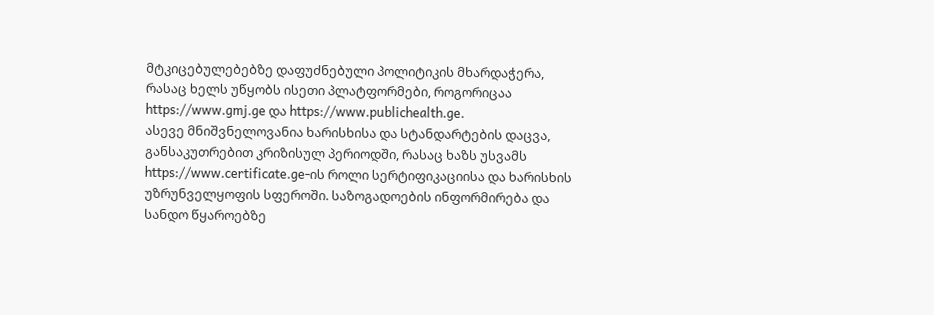მტკიცებულებებზე დაფუძნებული პოლიტიკის მხარდაჭერა, რასაც ხელს უწყობს ისეთი პლატფორმები, როგორიცაა https://www.gmj.ge და https://www.publichealth.ge.
ასევე მნიშვნელოვანია ხარისხისა და სტანდარტების დაცვა, განსაკუთრებით კრიზისულ პერიოდში, რასაც ხაზს უსვამს https://www.certificate.ge-ის როლი სერტიფიკაციისა და ხარისხის უზრუნველყოფის სფეროში. საზოგადოების ინფორმირება და სანდო წყაროებზე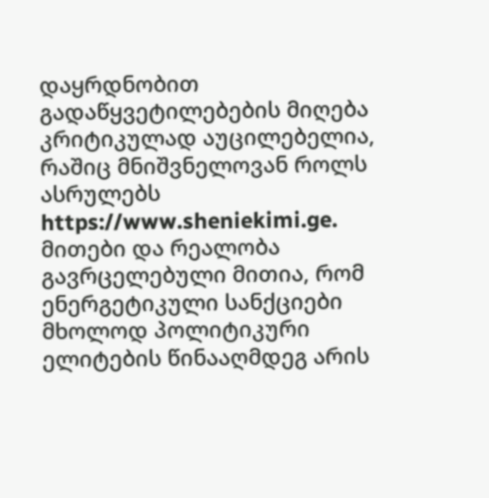დაყრდნობით გადაწყვეტილებების მიღება კრიტიკულად აუცილებელია, რაშიც მნიშვნელოვან როლს ასრულებს https://www.sheniekimi.ge.
მითები და რეალობა
გავრცელებული მითია, რომ ენერგეტიკული სანქციები მხოლოდ პოლიტიკური ელიტების წინააღმდეგ არის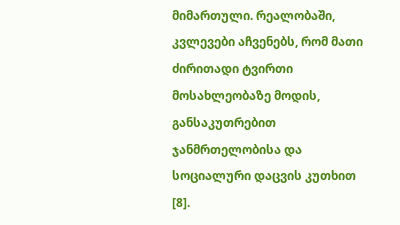მიმართული. რეალობაში, კვლევები აჩვენებს, რომ მათი ძირითადი ტვირთი მოსახლეობაზე მოდის, განსაკუთრებით ჯანმრთელობისა და სოციალური დაცვის კუთხით [8].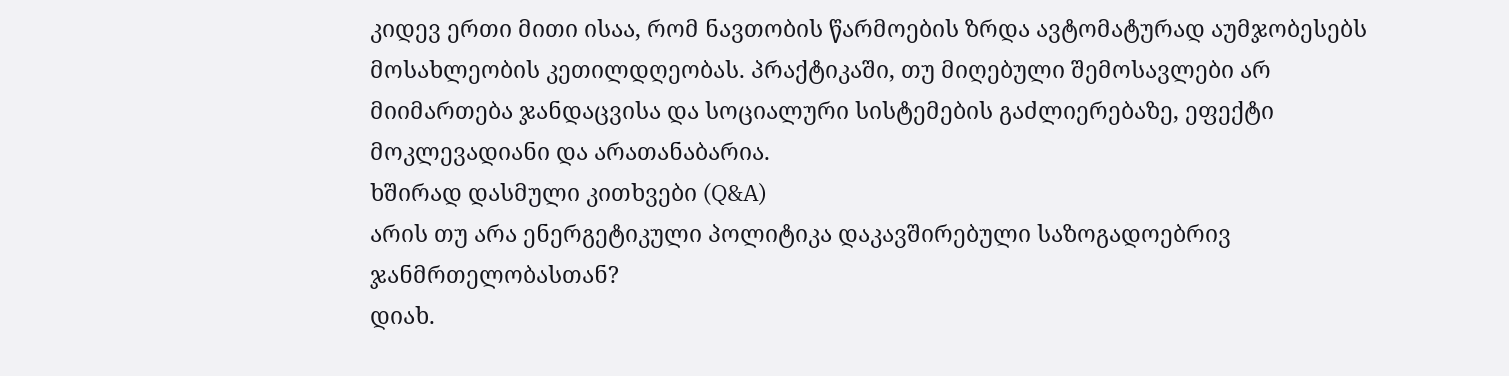კიდევ ერთი მითი ისაა, რომ ნავთობის წარმოების ზრდა ავტომატურად აუმჯობესებს მოსახლეობის კეთილდღეობას. პრაქტიკაში, თუ მიღებული შემოსავლები არ მიიმართება ჯანდაცვისა და სოციალური სისტემების გაძლიერებაზე, ეფექტი მოკლევადიანი და არათანაბარია.
ხშირად დასმული კითხვები (Q&A)
არის თუ არა ენერგეტიკული პოლიტიკა დაკავშირებული საზოგადოებრივ ჯანმრთელობასთან?
დიახ.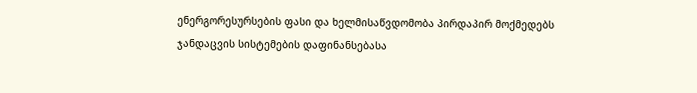ენერგორესურსების ფასი და ხელმისაწვდომობა პირდაპირ მოქმედებს ჯანდაცვის სისტემების დაფინანსებასა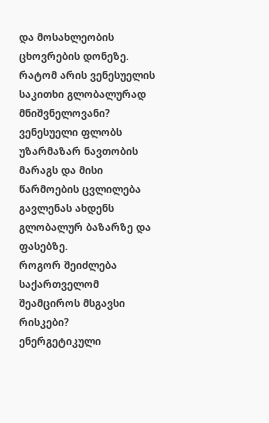და მოსახლეობის ცხოვრების დონეზე.
რატომ არის ვენესუელის საკითხი გლობალურად მნიშვნელოვანი?
ვენესუელი ფლობს უზარმაზარ ნავთობის მარაგს და მისი წარმოების ცვლილება გავლენას ახდენს გლობალურ ბაზარზე და ფასებზე.
როგორ შეიძლება საქართველომ შეამციროს მსგავსი რისკები?
ენერგეტიკული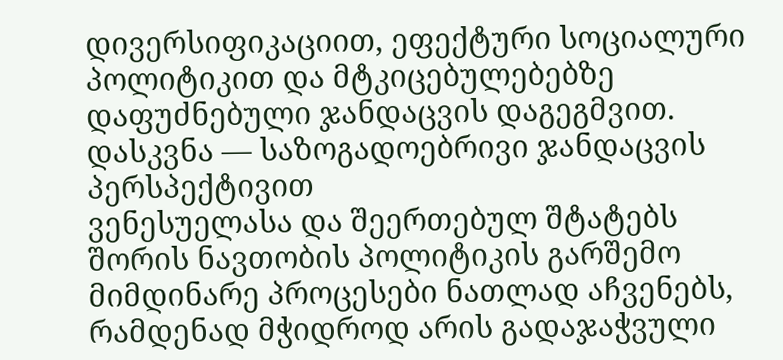დივერსიფიკაციით, ეფექტური სოციალური პოლიტიკით და მტკიცებულებებზე დაფუძნებული ჯანდაცვის დაგეგმვით.
დასკვნა — საზოგადოებრივი ჯანდაცვის პერსპექტივით
ვენესუელასა და შეერთებულ შტატებს შორის ნავთობის პოლიტიკის გარშემო მიმდინარე პროცესები ნათლად აჩვენებს, რამდენად მჭიდროდ არის გადაჯაჭვული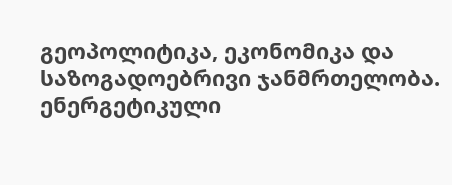გეოპოლიტიკა, ეკონომიკა და საზოგადოებრივი ჯანმრთელობა. ენერგეტიკული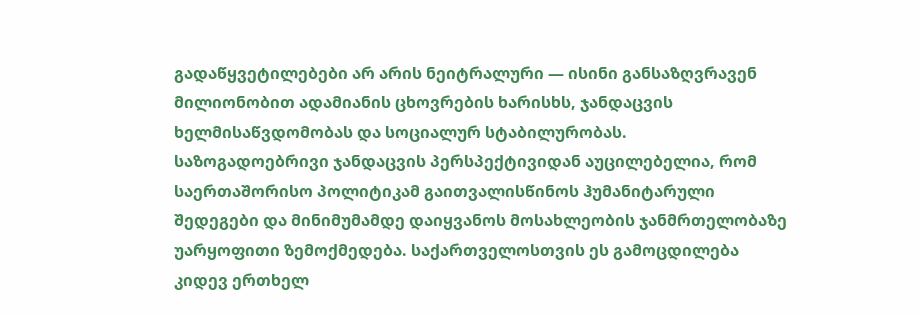გადაწყვეტილებები არ არის ნეიტრალური — ისინი განსაზღვრავენ მილიონობით ადამიანის ცხოვრების ხარისხს, ჯანდაცვის ხელმისაწვდომობას და სოციალურ სტაბილურობას.
საზოგადოებრივი ჯანდაცვის პერსპექტივიდან აუცილებელია, რომ საერთაშორისო პოლიტიკამ გაითვალისწინოს ჰუმანიტარული შედეგები და მინიმუმამდე დაიყვანოს მოსახლეობის ჯანმრთელობაზე უარყოფითი ზემოქმედება. საქართველოსთვის ეს გამოცდილება კიდევ ერთხელ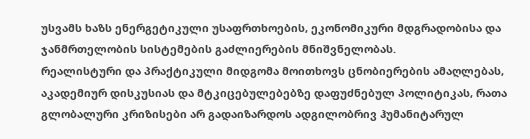უსვამს ხაზს ენერგეტიკული უსაფრთხოების, ეკონომიკური მდგრადობისა და ჯანმრთელობის სისტემების გაძლიერების მნიშვნელობას.
რეალისტური და პრაქტიკული მიდგომა მოითხოვს ცნობიერების ამაღლებას, აკადემიურ დისკუსიას და მტკიცებულებებზე დაფუძნებულ პოლიტიკას, რათა გლობალური კრიზისები არ გადაიზარდოს ადგილობრივ ჰუმანიტარულ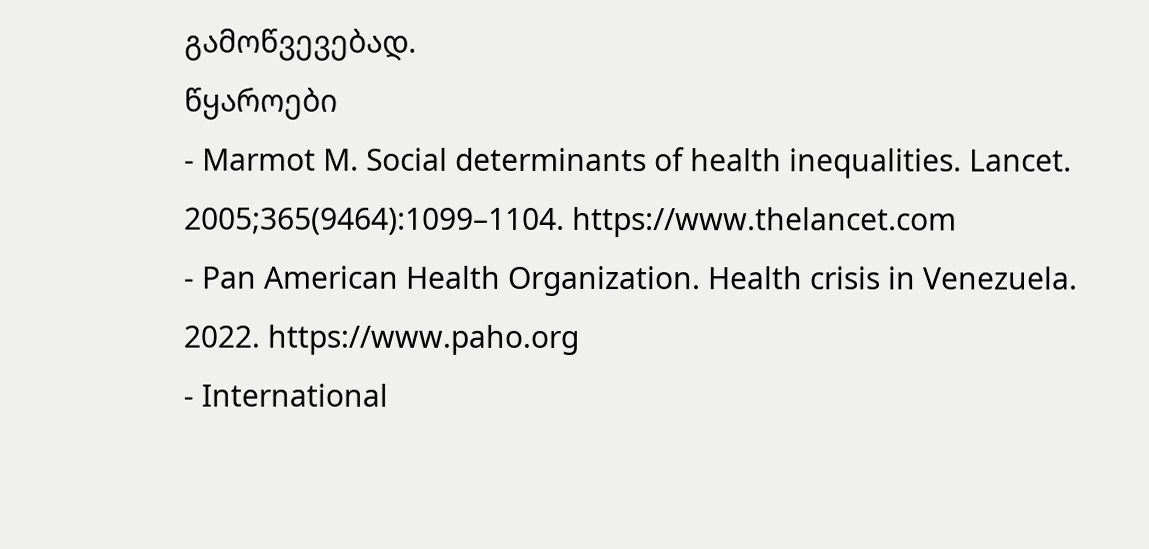გამოწვევებად.
წყაროები
- Marmot M. Social determinants of health inequalities. Lancet. 2005;365(9464):1099–1104. https://www.thelancet.com
- Pan American Health Organization. Health crisis in Venezuela. 2022. https://www.paho.org
- International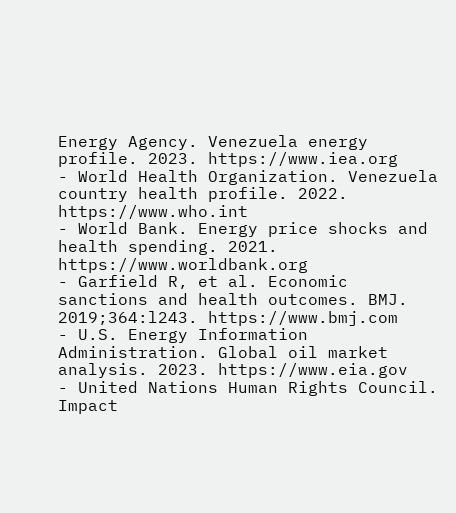Energy Agency. Venezuela energy profile. 2023. https://www.iea.org
- World Health Organization. Venezuela country health profile. 2022. https://www.who.int
- World Bank. Energy price shocks and health spending. 2021. https://www.worldbank.org
- Garfield R, et al. Economic sanctions and health outcomes. BMJ. 2019;364:l243. https://www.bmj.com
- U.S. Energy Information Administration. Global oil market analysis. 2023. https://www.eia.gov
- United Nations Human Rights Council. Impact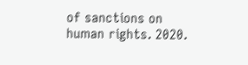of sanctions on human rights. 2020.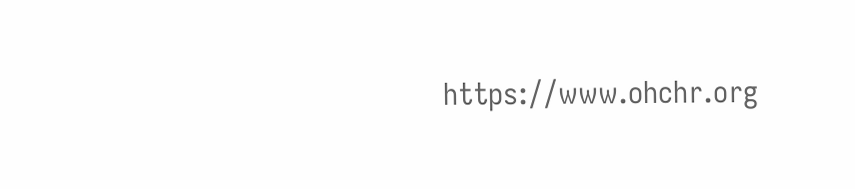https://www.ohchr.org